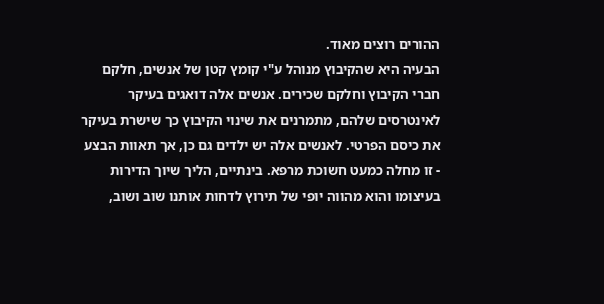ההורים רוצים מאוד.
הבעיה היא שהקיבוץ מנוהל ע"י קומץ קטן של אנשים, חלקם חברי הקיבוץ וחלקם שכירים. אנשים אלה דואגים בעיקר לאינטרסים שלהם, מתמרנים את שינוי הקיבוץ כך שישרת בעיקר את כיסם הפרטי. לאנשים אלה יש ילדים גם כן, אך תאוות הבצע - זו מחלה כמעט חשוכת מרפא. בינתיים, הליך שיוך הדירות בעיצומו והוא מהווה יופי של תירוץ לדחות אותנו שוב ושוב,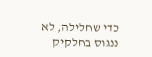כדי שחלילה, לא ננגוס בחלקיק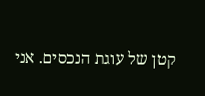קטן של עוגת הנכסים. אני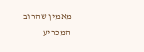מאמין שהרוב המכריע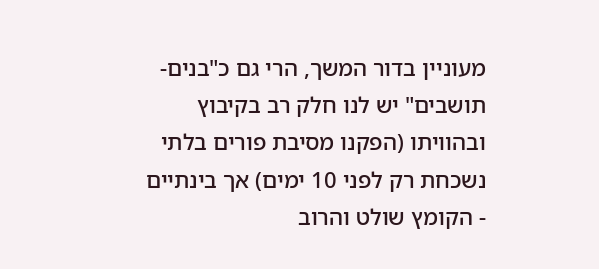מעוניין בדור המשך, הרי גם כ"בנים-תושבים" יש לנו חלק רב בקיבוץ ובהוויתו (הפקנו מסיבת פורים בלתי נשכחת רק לפני 10 ימים) אך בינתיים - הקומץ שולט והרוב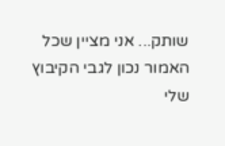שותק... אני מציין שכל האמור נכון לגבי הקיבוץ שלי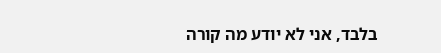בלבד, אני לא יודע מה קורה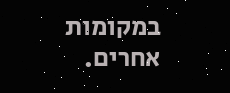במקומות אחרים.